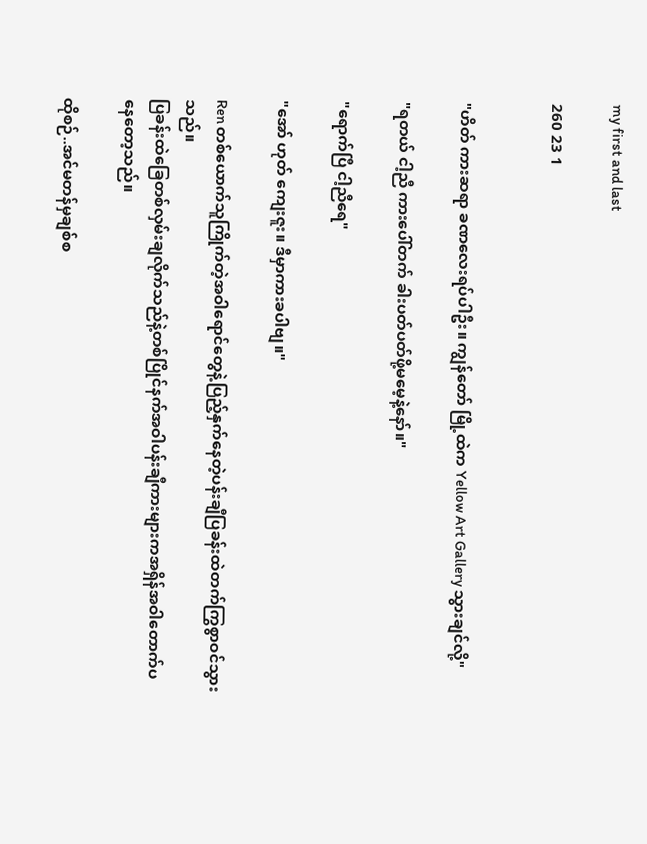my first and last

260 23 1


"ဟိတ် ကားဆရာ ခဏလေးရပ်ပါဦး။ ကျွန်တော် မြို့ထဲက Yellow Art Gallery သွားချင်လို့"

"ရတယ် ငါ့ညီ ကားပေါ်တက် ခါးပတ်ပတ်ဖို့မမေ့နဲ့နော်။"

"ရောက်ပြီ ငါ့ညီရေ"

"အော် ဟုတ် ကျေးဇူး။ ဒီမှာကားခပါဗျ။"

Ren တစ်ယောက်သူကြိုက်တဲ့အဝါရောင်တွေနဲ့ပြည့်နှက်နေတဲ့ပန်းချီပြခန်းထဲတက်ကြွစွာဝင်သွားသည်။
ပြခန်းထဲခြေတစ်လှမ်းချလိုက်သည်နဲ့တစ်ပြိုင်နက်အဝါပန်းချီကားများကအရှိန်အဝါတောက်ပနေတော့သည်။

ထိုစဉ်..အင်မတန်မှချစ်စ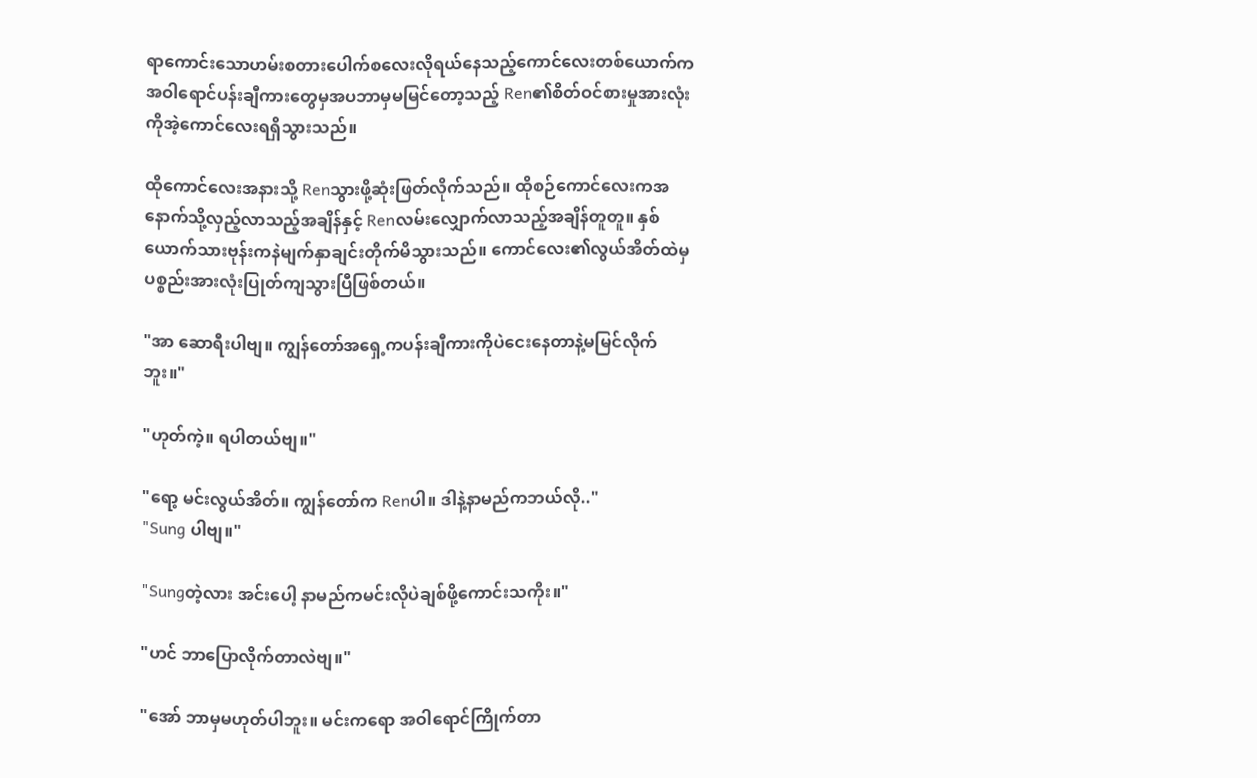ရာကောင်းသောဟမ်းစတားပေါက်စလေးလိုရယ်နေသည့်ကောင်လေးတစ်ယောက်က အဝါရောင်ပန်းချီကားတွေမှအပဘာမှမမြင်တော့သည့် Ren၏စိတ်ဝင်စားမှုအားလုံးကိုအဲ့ကောင်လေးရရှိသွားသည်။

ထိုကောင်လေးအနားသို့ Renသွားဖို့ဆုံးဖြတ်လိုက်သည်။ ထိုစဉ်ကောင်လေးကအနောက်သို့လှည့်လာသည့်အချိန်နှင့် Renလမ်းလျှောက်လာသည့်အချိန်တူတူ။ နှစ်ယောက်သားဗုန်းကနဲမျက်နှာချင်းတိုက်မိသွားသည်။ ကောင်လေး၏လွယ်အိတ်ထဲမှပစ္စည်းအားလုံးပြုတ်ကျသွားပြီဖြစ်တယ်။

"အာ ဆောရီးပါဗျ။ ကျွန်တော်အရှေ့ကပန်းချီကားကိုပဲငေးနေတာနဲ့မမြင်လိုက်ဘူး။"

"ဟုတ်ကဲ့။ ရပါတယ်ဗျ။"

"ရော့ မင်းလွယ်အိတ်။ ကျွန်တော်က Renပါ။ ဒါနဲ့နာမည်ကဘယ်လို.."
"Sung ပါဗျ။"

"Sungတဲ့လား အင်းပေါ့ နာမည်ကမင်းလိုပဲချစ်ဖို့ကောင်းသကိုး။"

"ဟင် ဘာပြောလိုက်တာလဲဗျ။"

"အော် ဘာမှမဟုတ်ပါဘူး။ မင်းကရော အဝါရောင်ကြိုက်တာ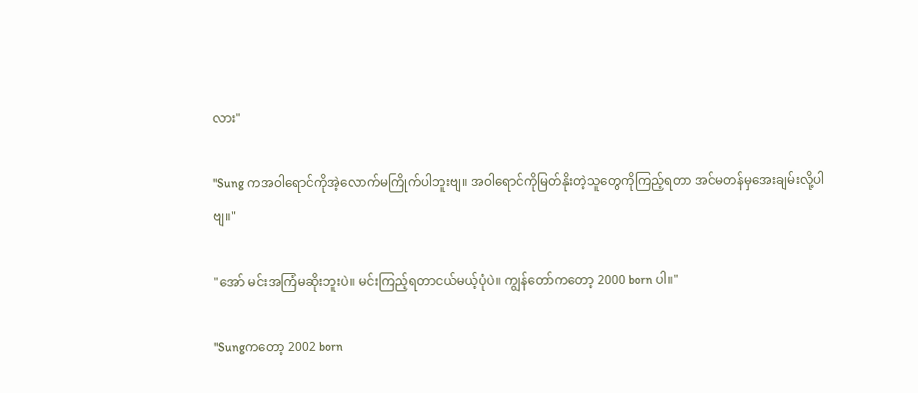လား"

"Sung ကအဝါရောင်ကိုအဲ့လောက်မကြိုက်ပါဘူးဗျ။ အဝါရောင်ကိုမြတ်နိုးတဲ့သူတွေကိုကြည့်ရတာ အင်မတန်မှအေးချမ်းလို့ပါဗျ။"

"အော် မင်းအကြံမဆိုးဘူးပဲ။ မင်းကြည့်ရတာငယ်မယ့်ပုံပဲ။ ကျွန်တော်ကတော့ 2000 born ပါ။"

"Sungကတော့ 2002 born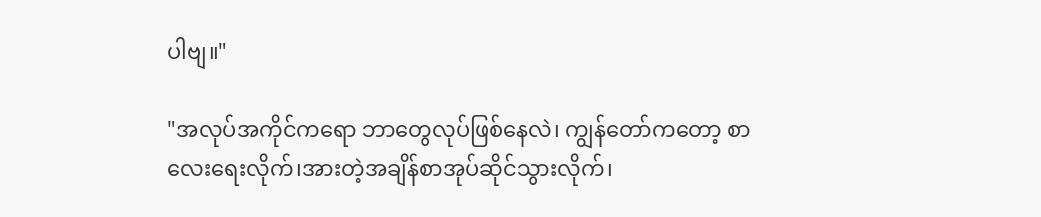ပါဗျ။"

"အလုပ်အကိုင်ကရော ဘာတွေလုပ်ဖြစ်နေလဲ၊ ကျွန်တော်ကတော့ စာလေးရေးလိုက်၊အားတဲ့အချိန်စာအုပ်ဆိုင်သွားလိုက်၊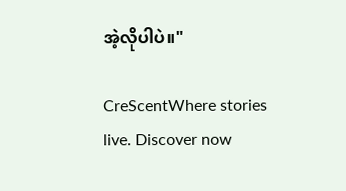အဲ့လိုပါပဲ။"

CreScentWhere stories live. Discover now